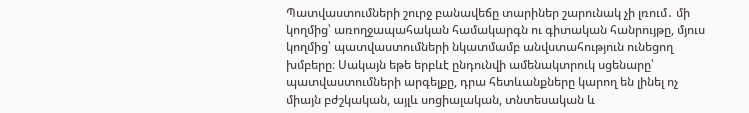Պատվաստումների շուրջ բանավեճը տարիներ շարունակ չի լռում․ մի կողմից՝ առողջապահական համակարգն ու գիտական հանրույթը, մյուս կողմից՝ պատվաստումների նկատմամբ անվստահություն ունեցող խմբերը։ Սակայն եթե երբևէ ընդունվի ամենակտրուկ սցենարը՝ պատվաստումների արգելքը, դրա հետևանքները կարող են լինել ոչ միայն բժշկական, այլև սոցիալական, տնտեսական և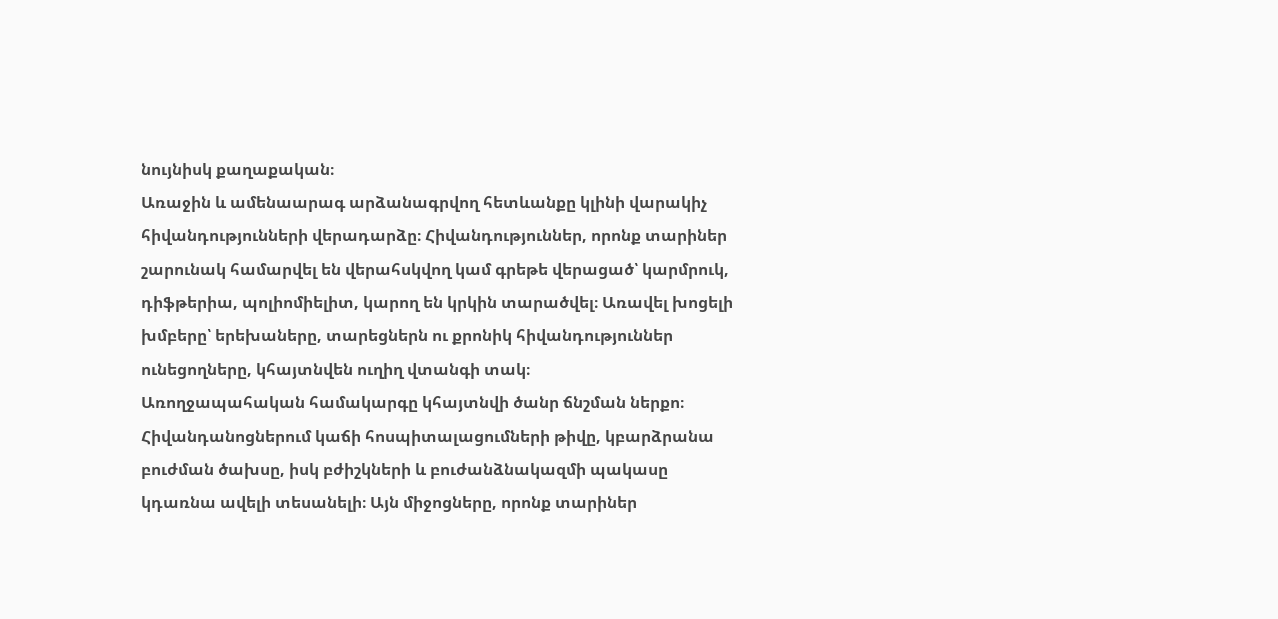նույնիսկ քաղաքական։
Առաջին և ամենաարագ արձանագրվող հետևանքը կլինի վարակիչ հիվանդությունների վերադարձը։ Հիվանդություններ, որոնք տարիներ շարունակ համարվել են վերահսկվող կամ գրեթե վերացած՝ կարմրուկ, դիֆթերիա, պոլիոմիելիտ, կարող են կրկին տարածվել։ Առավել խոցելի խմբերը՝ երեխաները, տարեցներն ու քրոնիկ հիվանդություններ ունեցողները, կհայտնվեն ուղիղ վտանգի տակ։
Առողջապահական համակարգը կհայտնվի ծանր ճնշման ներքո։ Հիվանդանոցներում կաճի հոսպիտալացումների թիվը, կբարձրանա բուժման ծախսը, իսկ բժիշկների և բուժանձնակազմի պակասը կդառնա ավելի տեսանելի։ Այն միջոցները, որոնք տարիներ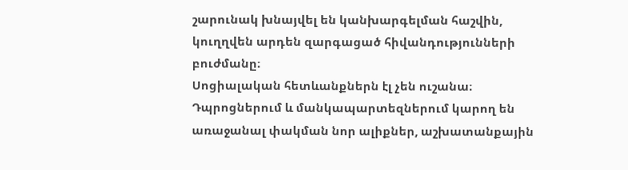շարունակ խնայվել են կանխարգելման հաշվին, կուղղվեն արդեն զարգացած հիվանդությունների բուժմանը։
Սոցիալական հետևանքներն էլ չեն ուշանա։ Դպրոցներում և մանկապարտեզներում կարող են առաջանալ փակման նոր ալիքներ, աշխատանքային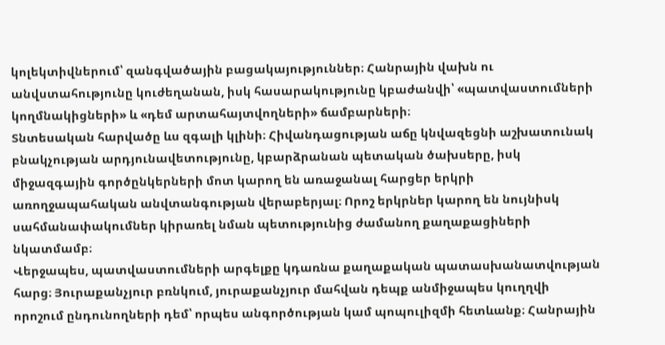կոլեկտիվներում՝ զանգվածային բացակայություններ։ Հանրային վախն ու անվստահությունը կուժեղանան, իսկ հասարակությունը կբաժանվի՝ «պատվաստումների կողմնակիցների» և «դեմ արտահայտվողների» ճամբարների։
Տնտեսական հարվածը ևս զգալի կլինի։ Հիվանդացության աճը կնվազեցնի աշխատունակ բնակչության արդյունավետությունը, կբարձրանան պետական ծախսերը, իսկ միջազգային գործընկերների մոտ կարող են առաջանալ հարցեր երկրի առողջապահական անվտանգության վերաբերյալ։ Որոշ երկրներ կարող են նույնիսկ սահմանափակումներ կիրառել նման պետությունից ժամանող քաղաքացիների նկատմամբ։
Վերջապես, պատվաստումների արգելքը կդառնա քաղաքական պատասխանատվության հարց։ Յուրաքանչյուր բռնկում, յուրաքանչյուր մահվան դեպք անմիջապես կուղղվի որոշում ընդունողների դեմ՝ որպես անգործության կամ պոպուլիզմի հետևանք։ Հանրային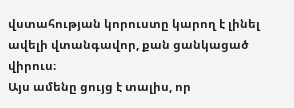վստահության կորուստը կարող է լինել ավելի վտանգավոր, քան ցանկացած վիրուս։
Այս ամենը ցույց է տալիս, որ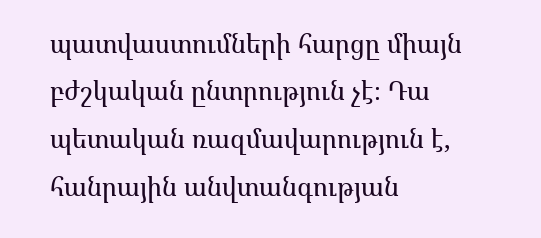պատվաստումների հարցը միայն բժշկական ընտրություն չէ։ Դա պետական ռազմավարություն է, հանրային անվտանգության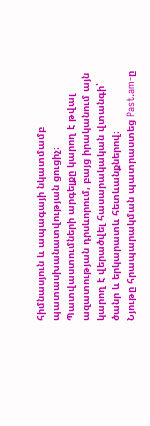հիմնասյուն և ապագայի նկատմամբ պատասխանատվության ցուցիչ։ Պատվաստումների արգելքը կարող է թվալ ազատության դրսևորում, բայց իրականում այն կարող է վերածվել հասարակական վտանգի՝ ծանր և երկարատև հետևանքներով։
Նյութը հրապարակման պատրաստեց Past.am-ը